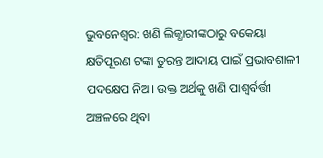ଭୁବନେଶ୍ୱର: ଖଣି ଲିଜ୍ଧାରୀଙ୍କଠାରୁ ବକେୟା କ୍ଷତିପୂରଣ ଟଙ୍କା ତୁରନ୍ତ ଆଦାୟ ପାଇଁ ପ୍ରଭାବଶାଳୀ ପଦକ୍ଷେପ ନିଅ। ଉକ୍ତ ଅର୍ଥକୁ ଖଣି ପାଶ୍ୱର୍ବର୍ତ୍ତୀ ଅଞ୍ଚଳରେ ଥିବା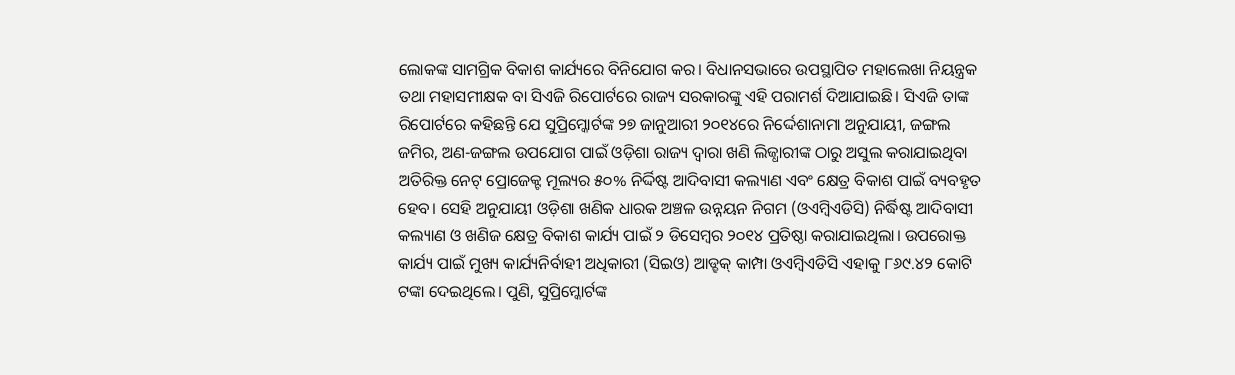ଲୋକଙ୍କ ସାମଗ୍ରିକ ବିକାଶ କାର୍ଯ୍ୟରେ ବିନିଯୋଗ କର। ବିଧାନସଭାରେ ଉପସ୍ଥାପିତ ମହାଲେଖା ନିୟନ୍ତ୍ରକ ତଥା ମହାସମୀକ୍ଷକ ବା ସିଏଜି ରିପୋର୍ଟରେ ରାଜ୍ୟ ସରକାରଙ୍କୁ ଏହି ପରାମର୍ଶ ଦିଆଯାଇଛି। ସିଏଜି ତାଙ୍କ ରିପୋର୍ଟରେ କହିଛନ୍ତି ଯେ ସୁପ୍ରିମ୍କୋର୍ଟଙ୍କ ୨୭ ଜାନୁଆରୀ ୨୦୧୪ରେ ନିର୍ଦ୍ଦେଶାନାମା ଅନୁଯାୟୀ, ଜଙ୍ଗଲ ଜମିର, ଅଣ-ଜଙ୍ଗଲ ଉପଯୋଗ ପାଇଁ ଓଡ଼ିଶା ରାଜ୍ୟ ଦ୍ୱାରା ଖଣି ଲିଜ୍ଧାରୀଙ୍କ ଠାରୁ ଅସୁଲ କରାଯାଇଥିବା ଅତିରିକ୍ତ ନେଟ୍ ପ୍ରୋଜେକ୍ଟ ମୂଲ୍ୟର ୫୦% ନିର୍ଦ୍ଦିଷ୍ଟ ଆଦିବାସୀ କଲ୍ୟାଣ ଏବଂ କ୍ଷେତ୍ର ବିକାଶ ପାଇଁ ବ୍ୟବହୃତ ହେବ। ସେହି ଅନୁଯାୟୀ ଓଡ଼ିଶା ଖଣିକ ଧାରକ ଅଞ୍ଚଳ ଉନ୍ନୟନ ନିଗମ (ଓଏମ୍ବିଏଡିସି) ନିର୍ଦ୍ଧିଷ୍ଟ ଆଦିବାସୀ କଲ୍ୟାଣ ଓ ଖଣିଜ କ୍ଷେତ୍ର ବିକାଶ କାର୍ଯ୍ୟ ପାଇଁ ୨ ଡିସେମ୍ବର ୨୦୧୪ ପ୍ରତିଷ୍ଠା କରାଯାଇଥିଲା। ଉପରୋକ୍ତ କାର୍ଯ୍ୟ ପାଇଁ ମୁଖ୍ୟ କାର୍ଯ୍ୟନିର୍ବାହୀ ଅଧିକାରୀ (ସିଇଓ) ଆଡ୍ହକ୍ କାମ୍ପା ଓଏମ୍ବିଏଡିସି ଏହାକୁ ୮୬୯.୪୨ କୋଟି ଟଙ୍କା ଦେଇଥିଲେ। ପୁଣି, ସୁପ୍ରିମ୍କୋର୍ଟଙ୍କ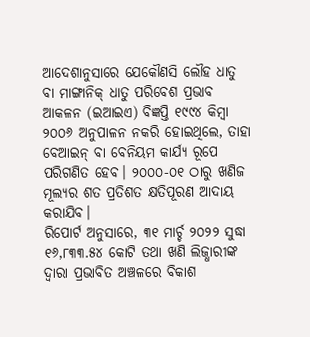ଆଦେଶାନୁସାରେ ଯେକୌଣସି ଲୌହ ଧାତୁ ବା ମାଙ୍ଗାନିକ୍ ଧାତୁ ପରିବେଶ ପ୍ରଭାବ ଆକଳନ (ଇଆଇଏ) ବିଜ୍ଞପ୍ତି ୧୯୯୪ କିମ୍ବା ୨୦୦୬ ଅନୁପାଳନ ନକରି ହୋଇଥିଲେ, ତାହା ବେଆଇନ୍ ବା ବେନିୟମ କାର୍ଯ୍ୟ ରୂପେ ପରିଗଣିତ ହେବ। ୨୦୦୦-୦୧ ଠାରୁ ଖଣିଜ ମୂଲ୍ୟର ଶତ ପ୍ରତିଶତ କ୍ଷତିପୂରଣ ଆଦାୟ କରାଯିବ।
ରିପୋର୍ଟ ଅନୁସାରେ, ୩୧ ମାର୍ଚ୍ଚ ୨୦୨୨ ସୁଦ୍ଧା ୧୬,୮୩୩.୫୪ କୋଟି ତଥା ଖଣି ଲିଜ୍ଧାରୀଙ୍କ ଦ୍ୱାରା ପ୍ରଭାବିତ ଅଞ୍ଚଳରେ ବିକାଶ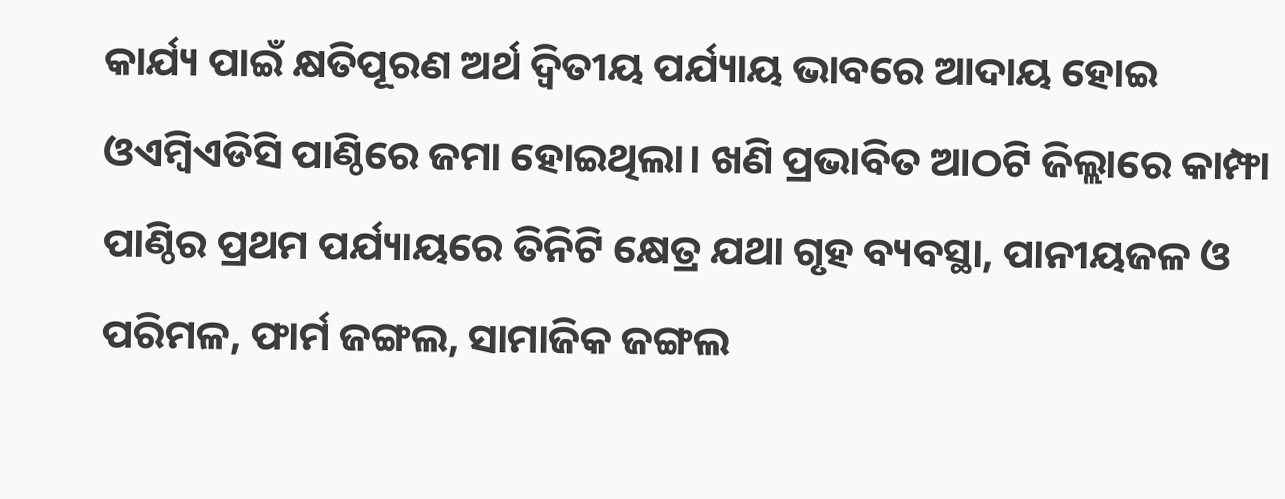କାର୍ଯ୍ୟ ପାଇଁ କ୍ଷତିପୂରଣ ଅର୍ଥ ଦ୍ୱିତୀୟ ପର୍ଯ୍ୟାୟ ଭାବରେ ଆଦାୟ ହୋଇ ଓଏମ୍ବିଏଡିସି ପାଣ୍ଠିରେ ଜମା ହୋଇଥିଲା। ଖଣି ପ୍ରଭାବିତ ଆଠଟି ଜିଲ୍ଲାରେ କାମ୍ଫା ପାଣ୍ଠିର ପ୍ରଥମ ପର୍ଯ୍ୟାୟରେ ତିନିଟି କ୍ଷେତ୍ର ଯଥା ଗୃହ ବ୍ୟବସ୍ଥା, ପାନୀୟଜଳ ଓ ପରିମଳ, ଫାର୍ମ ଜଙ୍ଗଲ, ସାମାଜିକ ଜଙ୍ଗଲ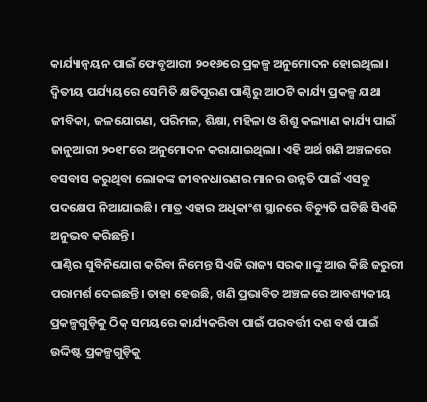କାର୍ଯ୍ୟାନ୍ୱୟନ ପାଇଁ ଫେବୃଆରୀ ୨୦୧୬ରେ ପ୍ରକଳ୍ପ ଅନୁମୋଦନ ହୋଇଥିଲା। ଦ୍ୱିତୀୟ ପର୍ଯ୍ୟୟରେ ସେମିତି କ୍ଷତିପୂରଣ ପାଣ୍ଠିରୁ ଆଠଟି କାର୍ଯ୍ୟ ପ୍ରକଳ୍ପ ଯଥା ଜୀବିକା, ଜଳଯୋଗଣ, ପରିମଳ, ଶିକ୍ଷା, ମହିଳା ଓ ଶିଶୁ କଲ୍ୟାଣ କାର୍ଯ୍ୟ ପାଇଁ ଜାନୁଆରୀ ୨୦୧୮ରେ ଅନୁମୋଦନ କରାଯାଇଥିଲା। ଏହି ଅର୍ଥ ଖଣି ଅଞ୍ଚଳରେ ବସବାସ କରୁଥିବା ଲୋକଙ୍କ ଜୀବନଧାରଣର ମାନର ଉନ୍ନତି ପାଇଁ ଏସବୁ ପଦକ୍ଷେପ ନିଆଯାଇଛି। ମାତ୍ର ଏହାର ଅଧିକାଂଶ ସ୍ଥାନରେ ବିଚ୍ୟୁତି ଘଟିଛି ସିଏଜି ଅନୁଭବ କରିଛନ୍ତି।
ପାଣ୍ଠିର ସୁବିନିଯୋଗ କରିବା ନିମେନ୍ତ ସିଏଜି ରାଜ୍ୟ ସରକ।।ଙ୍କୁ ଆଉ କିଛି ଜରୁରୀ ପରାମର୍ଶ ଦେଇଛନ୍ତି। ତାହା ହେଉଛି, ଖଣି ପ୍ରଭାବିତ ଅଞ୍ଚଳରେ ଆବଶ୍ୟକୀୟ ପ୍ରକଳ୍ପଗୁଡ଼ିକୁ ଠିକ୍ ସମୟରେ କାର୍ଯ୍ୟକରିବା ପାଇଁ ପରବର୍ତ୍ତୀ ଦଶ ବର୍ଷ ପାଇଁ ଉଦ୍ଦିଷ୍ଟ ପ୍ରକଳ୍ପଗୁଡ଼ିକୁ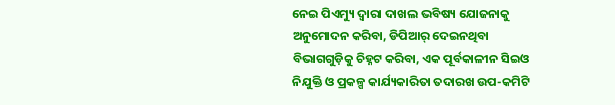ନେଇ ପିଏମ୍ୟୁ ଦ୍ୱାରା ଦାଖଲ ଭବିଷ୍ୟ ଯୋଜନାକୁ ଅନୁମୋଦନ କରିବା, ଡିପିଆର୍ ଦେଇନଥିବା ବିଭାଗଗୁଡ଼ିକୁ ଚିହ୍ନଟ କରିବା, ଏକ ପୂର୍ବକାଳୀନ ସିଇଓ ନିଯୁକ୍ତି ଓ ପ୍ରକଳ୍ପ କାର୍ଯ୍ୟକାରିତା ତଦାରଖ ଉପ-କମିଟି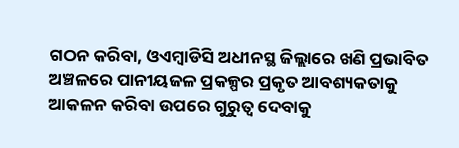ଗଠନ କରିବା, ଓଏମ୍ବାଡିସି ଅଧୀନସ୍ଥ ଜିଲ୍ଲାରେ ଖଣି ପ୍ରଭାବିତ ଅଞ୍ଚଳରେ ପାନୀୟଜଳ ପ୍ରକଳ୍ପର ପ୍ରକୃତ ଆବଶ୍ୟକତାକୁ ଆକଳନ କରିବା ଉପରେ ଗୁରୁତ୍ୱ ଦେବାକୁ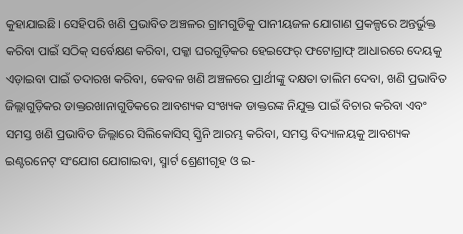କୁହାଯାଇଛି। ସେହିପରି ଖଣି ପ୍ରଭାବିତ ଅଞ୍ଚଳର ଗ୍ରାମଗୁଡିକୁ ପାନୀୟଜଳ ଯୋଗାଣ ପ୍ରକଳ୍ପରେ ଅନ୍ତର୍ଭୁକ୍ତ କରିବା ପାଇଁ ସଠିକ୍ ସର୍ବେକ୍ଷଣ କରିବା, ପକ୍କା ଘରଗୁଡ଼ିକର ହେଇଫେର୍ ଫଟୋଗ୍ରାଫ୍ ଆଧାରରେ ଦେୟକୁ ଏଡ଼ାଇବା ପାଇଁ ତଦାରଖ କରିବା, କେବଳ ଖଣି ଅଞ୍ଚଳରେ ପ୍ରାର୍ଥୀଙ୍କୁ ଦକ୍ଷତା ତାଲିମ ଦେବା, ଖଣି ପ୍ରଭାବିତ ଜିଲ୍ଲାଗୁଡ଼ିକର ଡାକ୍ତରଖାନାଗୁଡିକରେ ଆବଶ୍ୟକ ସଂଖ୍ୟକ ଡାକ୍ତରଙ୍କ ନିଯୁକ୍ତ ପାଇଁ ବିଚାର କରିବା ଏବଂ ସମସ୍ତ ଖଣି ପ୍ରଭାବିତ ଜିଲ୍ଲାରେ ସିଲିକୋସିସ୍ ସ୍କ୍ରିନି ଆରମ୍ଭ କରିବା, ସମସ୍ତ ବିଦ୍ୟାଳୟକୁ ଆବଶ୍ୟକ ଇଣ୍ଟରନେଟ୍ ସଂଯୋଗ ଯୋଗାଇବା, ସ୍ମାର୍ଟ ଶ୍ରେଣୀଗୃହ ଓ ଇ-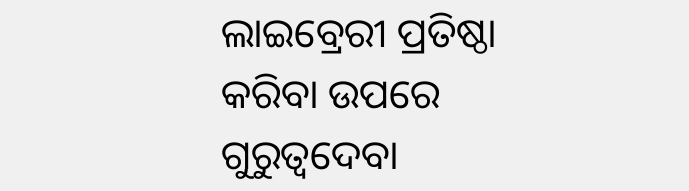ଲାଇବ୍ରେରୀ ପ୍ରତିଷ୍ଠା କରିବା ଉପରେ ଗୁରୁତ୍ୱଦେବା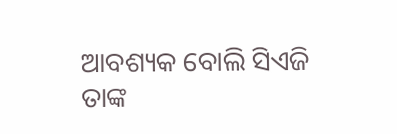ଆବଶ୍ୟକ ବୋଲି ସିଏଜି ତାଙ୍କ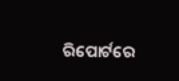ରିପୋର୍ଟରେ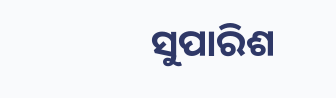ସୁପାରିଶ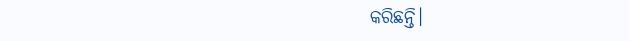କରିଛନ୍ତି।